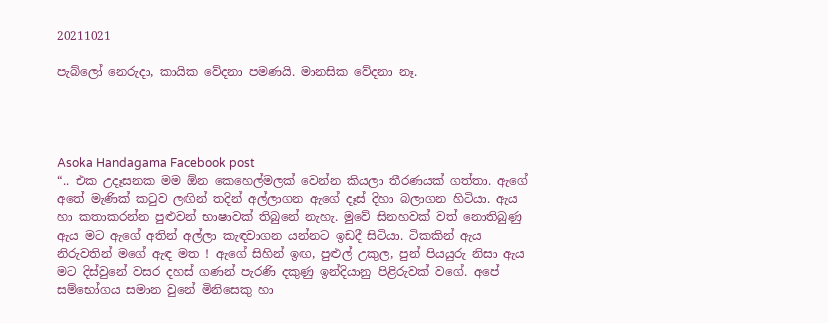20211021

පැබ්ලෝ නෙරුදා, කායික වේදනා පමණයි. මානසික වේදනා නෑ.




Asoka Handagama Facebook post
“.. එක උදෑසනක මම ඕන කෙහෙල්මලක් වෙන්න කියලා තීරණයක් ගත්තා. ඇගේ අතේ මැණික් කටුව ලඟින් තදින් අල්ලාගන ඇගේ දෑස් දිහා බලාගන හිටියා. ඇය හා කතාකරන්න පුළුවන් භාෂාවක් තිබුනේ නැහැ. මුවේ සිනහවක් වත් නොතිබුණු ඇය මට ඇගේ අතින් අල්ලා කැඳවාගන යන්නට ඉඩදී සිටියා. ටිකකින් ඇය නිරුවතින් මගේ ඇඳ මත ! ඇගේ සිහින් ඉඟ, පුළුල් උකුල, පුන් පියයුරු නිසා ඇය මට දිස්වුනේ වසර දහස් ගණන් පැරණි දකුණු ඉන්දියානු පිළිරුවක් වගේ. අපේ සම්භෝගය සමාන වුනේ මිනිසෙකු හා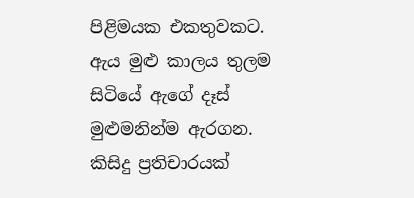පිළිමයක එකතුවකට. ඇය මුළු කාලය තුලම සිටියේ ඇගේ දෑස් මුළුමනින්ම ඇරගන. කිසිදු ප්‍රතිචාරයක්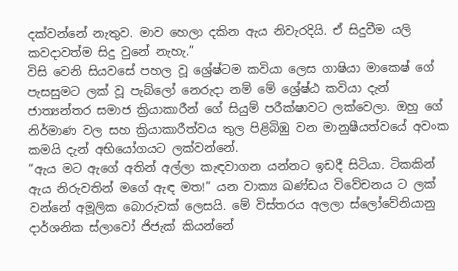දක්වන්නේ නැතුව. මාව හෙලා දකින ඇය නිවැරදියි. ඒ සිදුවීම යලි කවදාවත්ම සිදු වුනේ නැහැ.”
විසි වෙනි සියවසේ පහල වූ ශ්‍රේෂ්ටම කවියා ලෙස ගාෂියා මාකෙෂ් ගේ පැසසුමට ලක් වූ පැබ්ලෝ නෙරුදා නම් මේ ශ්‍රේෂ්ඨ කවියා දැන් ජාත්‍යන්තර සමාජ ක්‍රියාකාරීන් ගේ සියුම් පරීක්ෂාවට ලක්වෙලා. ඔහු ගේ නිර්මාණ වල සහ ක්‍රියාකාරීත්වය තුල පිළිබිඹු වන මානුෂීයත්වයේ අවංක කමයි දැන් අභියෝගයට ලක්වන්නේ.
“ඇය මට ඇගේ අතින් අල්ලා කැඳවාගන යන්නට ඉඩදී සිටියා. ටිකකින් ඇය නිරුවතින් මගේ ඇඳ මත!” යන වාක්‍ය ඛණ්ඩය විවේචනය ට ලක් වන්නේ අමූලික බොරුවක් ලෙසයි. මේ විස්තරය අලලා ස්ලෝවේනියානු දාර්ශනික ස්ලාවෝ ජිජැක් කියන්නේ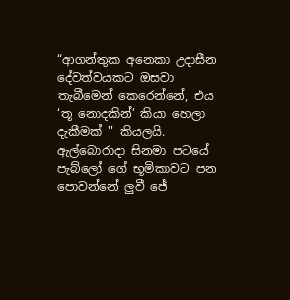“ආගන්තුක අනෙකා උදාසීන දේවත්වයකට ඔසවා තැබීමෙන් කෙරෙන්නේ, එය ‘තූ නොදකින්’ කියා හෙලා දැකීමක් " කියලයි.
ඇල්බොරාදා සිනමා පටයේ පැබ්ලෝ ගේ භූමිකාවට පන පොවන්නේ ලුවී ජේ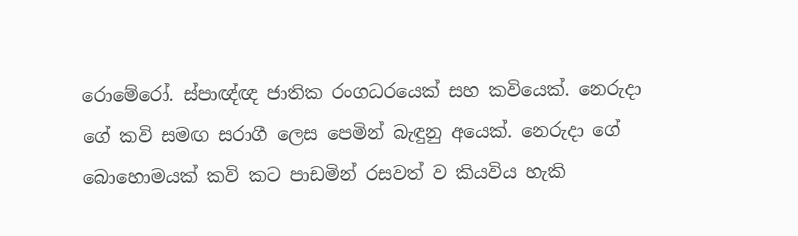රොමේරෝ. ස්පාඥ්ඥ ජාතික රංගධරයෙක් සහ කවියෙක්. නෙරුදා ගේ කවි සමඟ සරාගී ලෙස පෙමින් බැඳුනු අයෙක්. නෙරුදා ගේ බොහොමයක් කවි කට පාඩමින් රසවත් ව කියවිය හැකි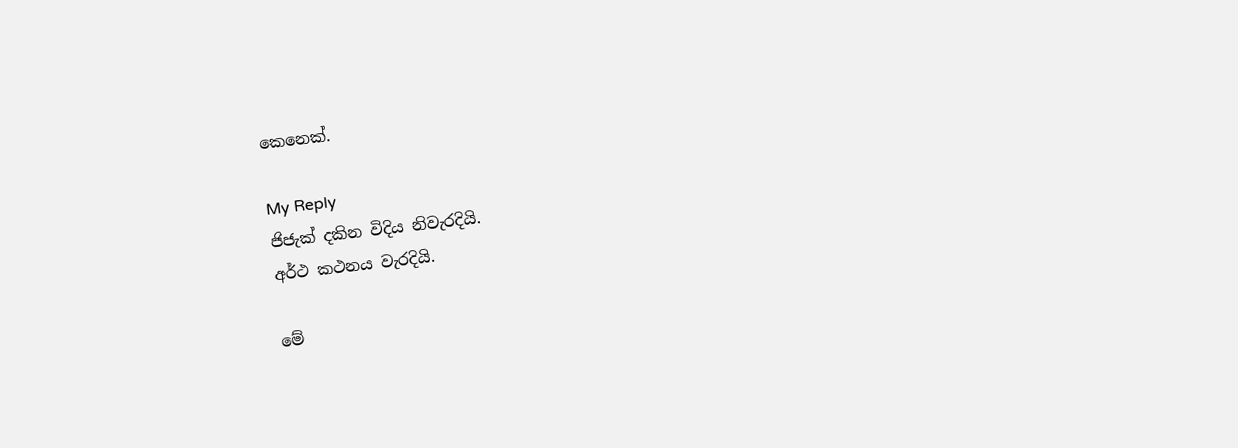කෙනෙක්.

My Reply
ජිජැක් දකින විදිය නිවැරදියි.
අර්ථ කථනය වැරදියි.

මේ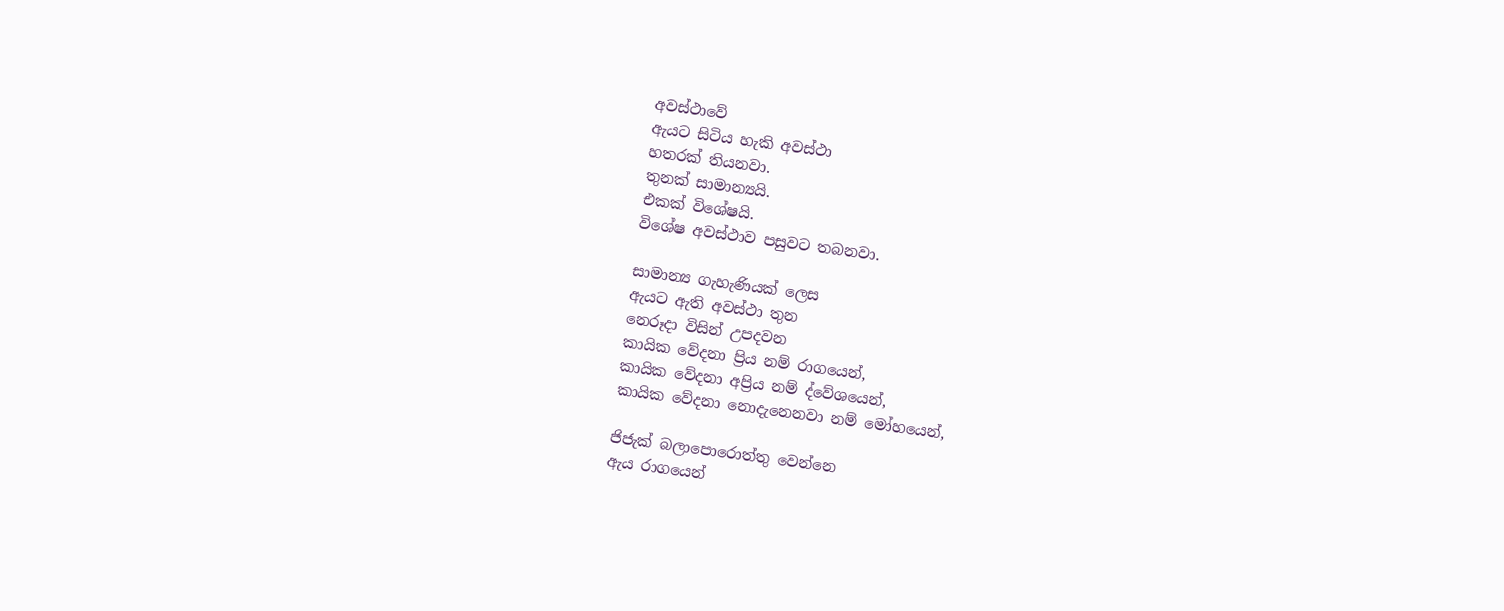අවස්ථාවේ
ඇයට සිටිය හැකි අවස්ථා
හතරක් තියනවා.
තුනක් සාමාන්‍යයි.
එකක් විශේෂයි.
විශේෂ අවස්ථාව පසුවට තබනවා.

සාමාන්‍ය ගැහැණියක් ලෙස
ඇයට ඇති අවස්ථා තුන
නෙරූදා විසින් උපදවන
කායික වේදනා ප්‍රිය නම් රාගයෙන්,
කායික වේදනා අප්‍රිය නම් ද්වේශයෙන්,
කායික වේදනා නොදැනෙනවා නම් මෝහයෙන්,

ජිජැක් බලාපොරොත්තු වෙන්නෙ
ඇය රාගයෙන්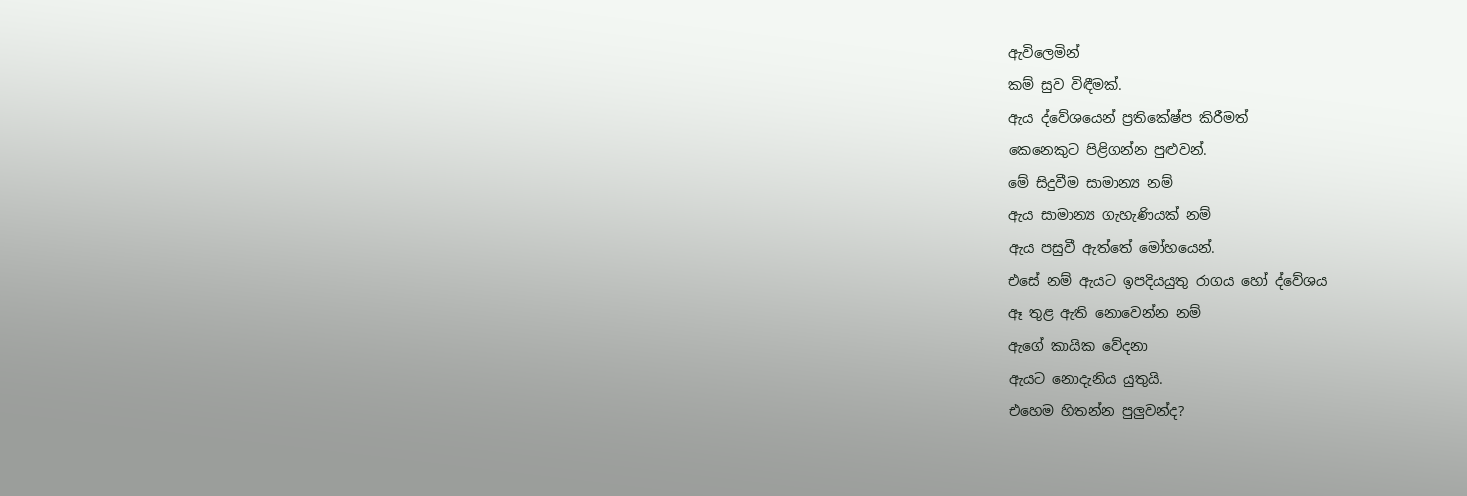ඇවිලෙමින්
කම් සුව විඳීමක්.
ඇය ද්වේශයෙන් ප්‍රතිකේෂ්ප කිරීමත්
කෙනෙකුට පිළිගන්න පුළුවන්.
මේ සිදුවීම සාමාන්‍ය නම්
ඇය සාමාන්‍ය ගැහැණියක් නම්
ඇය පසුවී ඇත්තේ මෝහයෙන්.
එසේ නම් ඇයට ඉපදියයුතු රාගය හෝ ද්වේශය
ඈ තුළ ඇති නොවෙන්න නම්
ඇගේ කායික වේදනා
ඇයට නොදැනිය යුතුයි.
එහෙම හිතන්න පුලුවන්ද?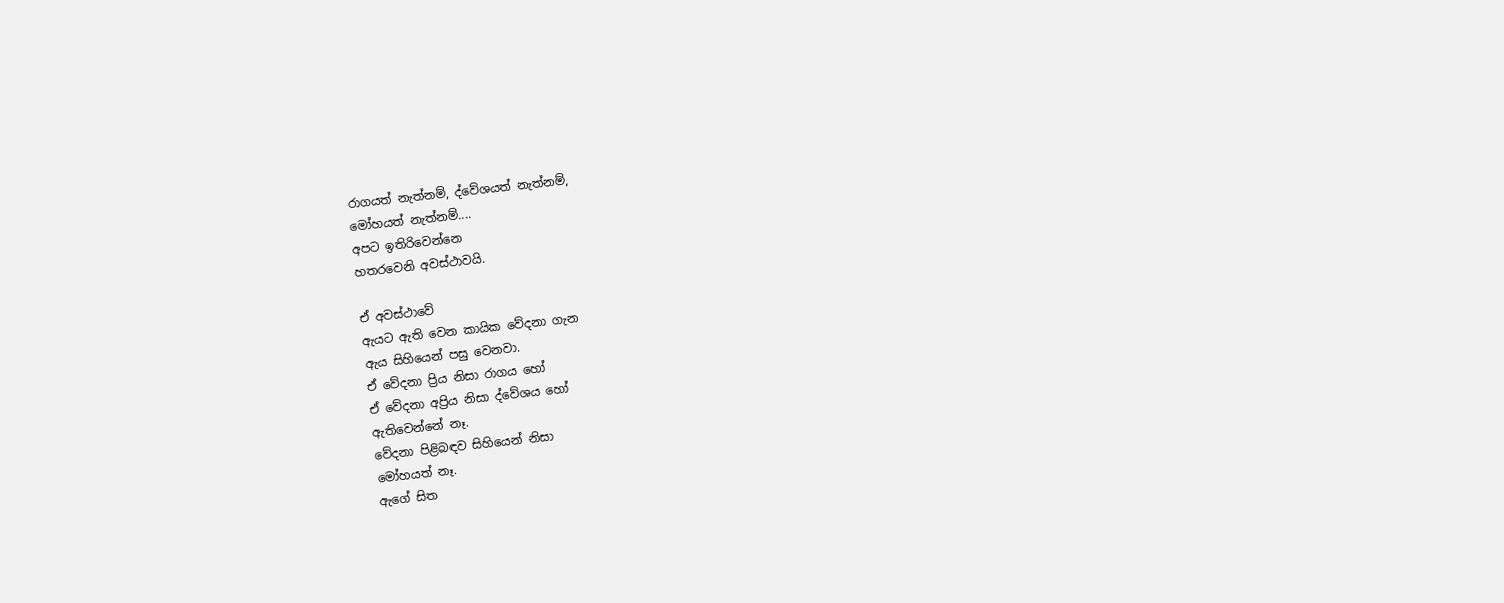රාගයත් නැත්නම්, ද්වේශයත් නැත්නම්,
මෝහයත් නැත්නම්....
අපට ඉතිරිවෙන්නෙ
හතරවෙනි අවස්ථාවයි.

ඒ අවස්ථාවේ
ඇයට ඇති වෙන කායික වේදනා ගැන
ඇය සිහියෙන් පසු වෙනවා.
ඒ වේදනා ප්‍රිය නිසා රාගය හෝ
ඒ වේදනා අප්‍රිය නිසා ද්වේශය හෝ
ඇතිවෙන්නේ නෑ.
වේදනා පිළිබඳව සිහියෙන් නිසා
මෝහයත් නෑ.
ඇගේ සිත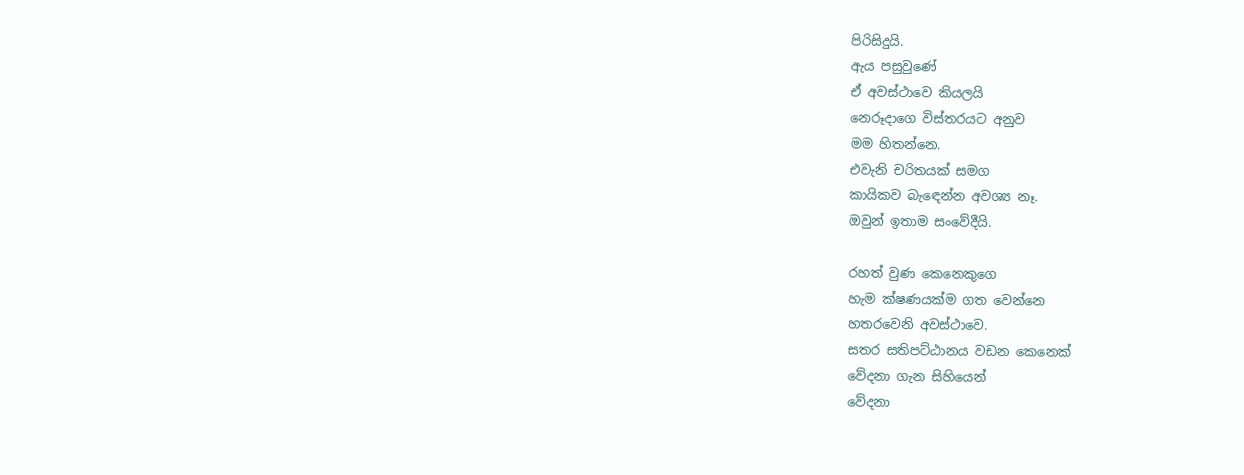පිරිසිදුයි.
ඇය පසුවුණේ
ඒ අවස්ථාවෙ කියලයි
නෙරූදාගෙ විස්තරයට අනුව
මම හිතන්නෙ.
එවැනි චරිතයක් සමග
කායිකව බැඳෙන්න අවශ්‍ය නෑ.
ඔවුන් ඉතාම සංවේදීයි.

රහත් වුණ කෙනෙකුගෙ
හැම ක්ෂණයක්ම ගත වෙන්නෙ
හතරවෙනි අවස්ථාවෙ.
සතර සතිපට්ඨානය වඩන කෙනෙක්
වේදනා ගැන සිහියෙන්
වේදනා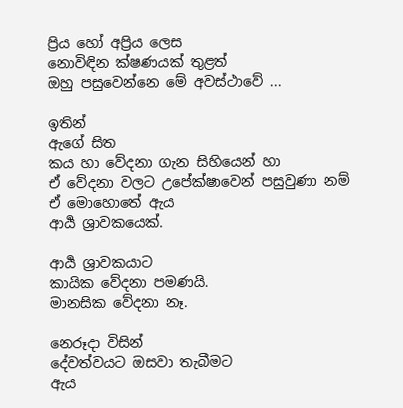ප්‍රිය හෝ අප්‍රිය ලෙස
නොවිඳින ක්ෂණයක් තුළත්
ඔහු පසුවෙන්නෙ මේ අවස්ථාවේ ...

ඉතින්
ඇගේ සිත
කය හා වේදනා ගැන සිහියෙන් හා
ඒ වේදනා වලට උපේක්ෂාවෙන් පසුවුණා නම්
ඒ මොහොතේ ඇය
ආර්‍ය ශ්‍රාවකයෙක්.

ආර්‍ය ශ්‍රාවකයාට
කායික වේදනා පමණයි.
මානසික වේදනා නෑ.

නෙරූදා විසින්
දේවත්වයට ඔසවා තැබීමට
ඇය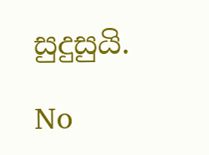සුදුසුයි.

No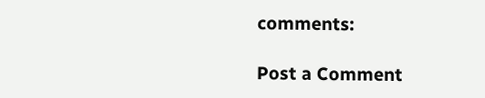comments:

Post a Comment